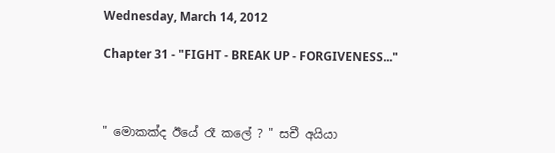Wednesday, March 14, 2012

Chapter 31 - "FIGHT - BREAK UP - FORGIVENESS..."



" මොකක්ද ඊයේ රෑ කලේ ? " සචී අයියා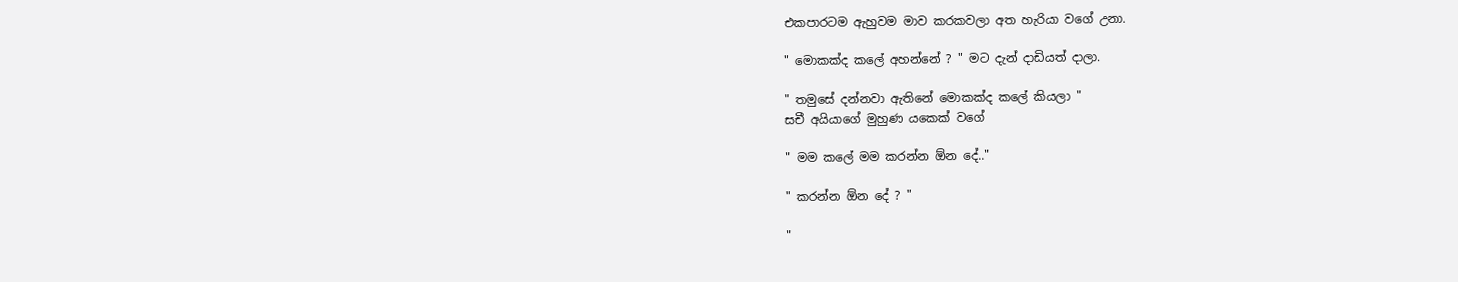එකපාරටම ඇහුවම මාව කරකවලා අත හැරියා වගේ උනා.

" මොකක්ද කලේ අහන්නේ ? " මට දැන් දාඩියත් දාලා.

" තමුසේ දන්නවා ඇතිනේ මොකක්ද කලේ කියලා "
සචී අයියාගේ මුහුණ යකෙක් වගේ

" මම කලේ මම කරන්න ඕන දේ.."

" කරන්න ඕන දේ ? "

"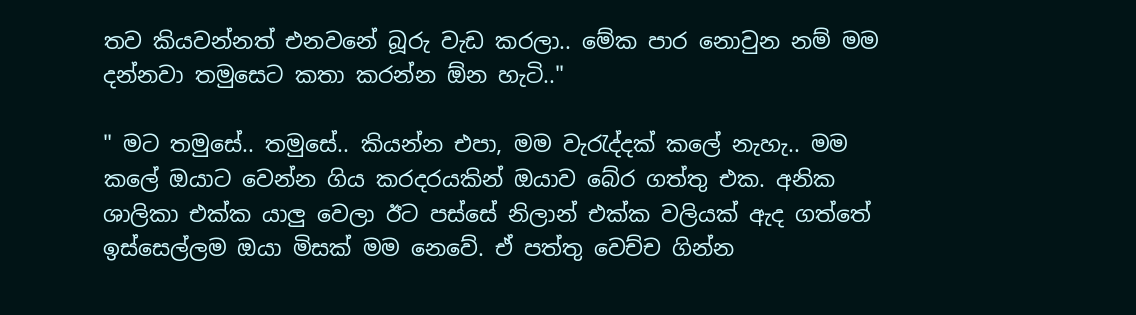තව කියවන්නත් එනවනේ බූරු වැඩ කරලා.. මේක පාර නොවුන නම් මම දන්නවා තමුසෙට කතා කරන්න ඕන හැටි.."

" මට තමුසේ.. තමුසේ.. කියන්න එපා, මම වැරැද්දක් කලේ නැහැ.. මම කලේ ඔයාට වෙන්න ගිය කරදරයකින් ඔයාව බේර ගත්තු එක. අනික ශාලිකා එක්ක යාලු වෙලා ඊට පස්සේ නිලාන් එක්ක වලියක් ඇද ගත්තේ ඉස්සෙල්ලම ඔයා මිසක් මම නෙවේ. ඒ පත්තු වෙච්ච ගින්න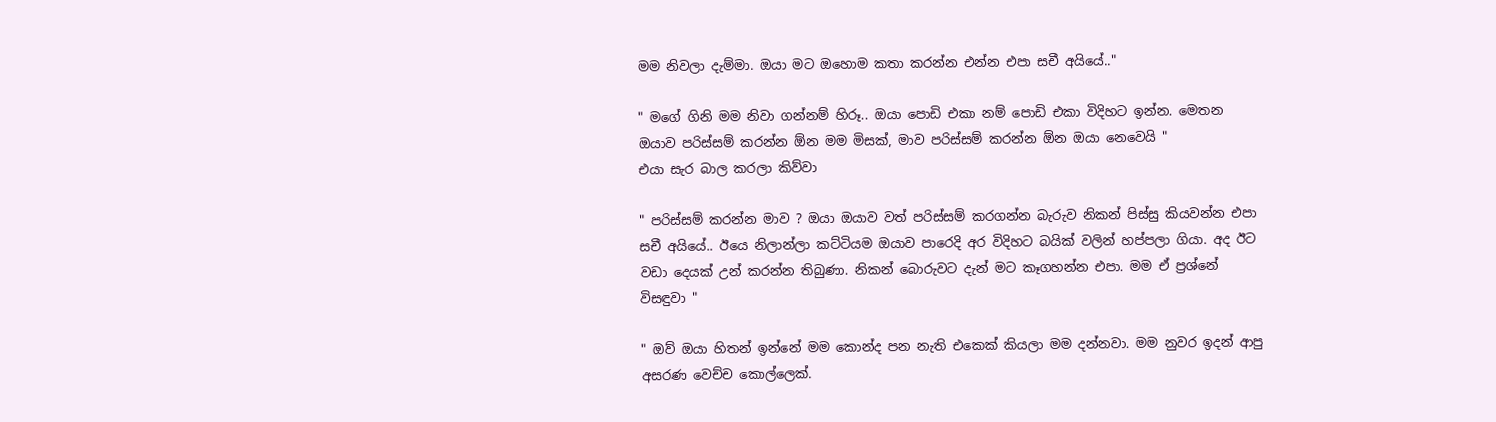මම නිවලා දැම්මා. ඔයා මට ඔහොම කතා කරන්න එන්න එපා සචී අයියේ.."

" මගේ ගිනි මම නිවා ගන්නම් හිරූ.. ඔයා පොඩි එකා නම් පොඩි එකා විදිහට ඉන්න. මෙතන ඔයාව පරිස්සම් කරන්න ඕන මම මිසක්, මාව පරිස්සම් කරන්න ඕන ඔයා නෙවෙයි "
එයා සැර බාල කරලා කිව්වා

" පරිස්සම් කරන්න මාව ? ඔයා ඔයාව වත් පරිස්සම් කරගන්න බැරුව නිකන් පිස්සු කියවන්න එපා සචී අයියේ.. ඊයෙ නිලාන්ලා කට්ටියම ඔයාව පාරෙදි අර විදිහට බයික් වලින් හප්පලා ගියා. අද ඊට වඩා දෙයක් උන් කරන්න තිබුණා. නිකන් බොරුවට දැන් මට කෑගහන්න එපා. මම ඒ ප්‍රශ්නේ විසඳුවා "

" ඔව් ඔයා හිතන් ඉන්නේ මම කොන්ද පන නැති එකෙක් කියලා මම දන්නවා. මම නුවර ඉදන් ආපු අසරණ වෙච්ච කොල්ලෙක්.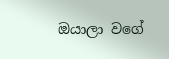ඔයාලා වගේ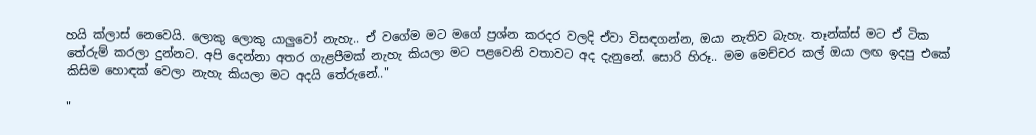හයි ක්ලාස් නෙවෙයි. ලොකු ලොකු යාලුවෝ නැහැ.. ඒ වගේම මට මගේ ප්‍රශ්න කරදර වලදි ඒවා විසඳගන්න, ඔයා නැතිව බැහැ. තෑන්ක්ස් මට ඒ ටික තේරුම් කරලා දුන්නට. අපි දෙන්නා අතර ගැළපීමක් නැහැ කියලා මට පළවෙනි වතාවට අද දැනුනේ. සොරි හිරූ.. මම මෙච්චර කල් ඔයා ලඟ ඉදපු එකේ කිසිම හොඳක් වෙලා නැහැ කියලා මට අදයි තේරුනේ.."

"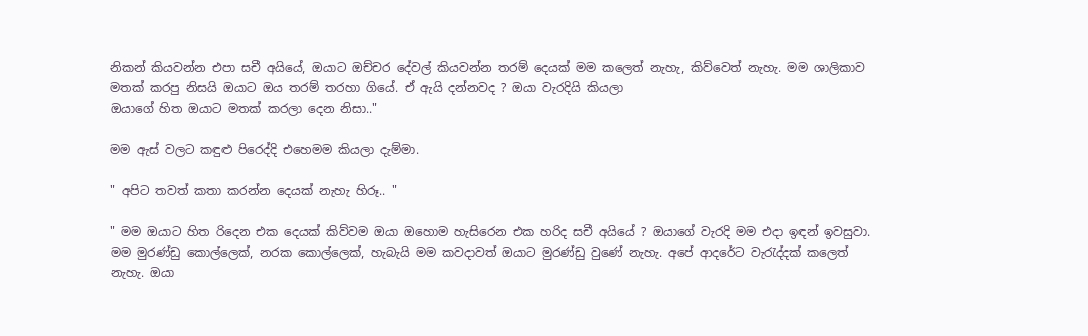නිකන් කියවන්න එපා සචී අයියේ, ඔයාට ඔච්චර දේවල් කියවන්න තරම් දෙයක් මම කලෙත් නැහැ, කිව්වෙත් නැහැ. මම ශාලිකාව මතක් කරපු නිසයි ඔයාට ඔය තරම් තරහා ගියේ. ඒ ඇයි දන්නවද ? ඔයා වැරදියි කියලා
ඔයාගේ හිත ඔයාට මතක් කරලා දෙන නිසා.."

මම ඇස් වලට කඳුළු පිරෙද්දි එහෙමම කියලා දැම්මා.

" අපිට තවත් කතා කරන්න දෙයක් නැහැ හිරූ.. "

" මම ඔයාට හිත රිදෙන එක දෙයක් කිව්වම ඔයා ඔහොම හැසිරෙන එක හරිද සචී අයියේ ? ඔයාගේ වැරදි මම එදා ඉඳන් ඉවසුවා. මම මුරණ්ඩු කොල්ලෙක්, නරක කොල්ලෙක්, හැබැයි මම කවදාවත් ඔයාට මුරණ්ඩු වුණේ නැහැ. අපේ ආදරේට වැරැද්දක් කලෙත් නැහැ. ඔයා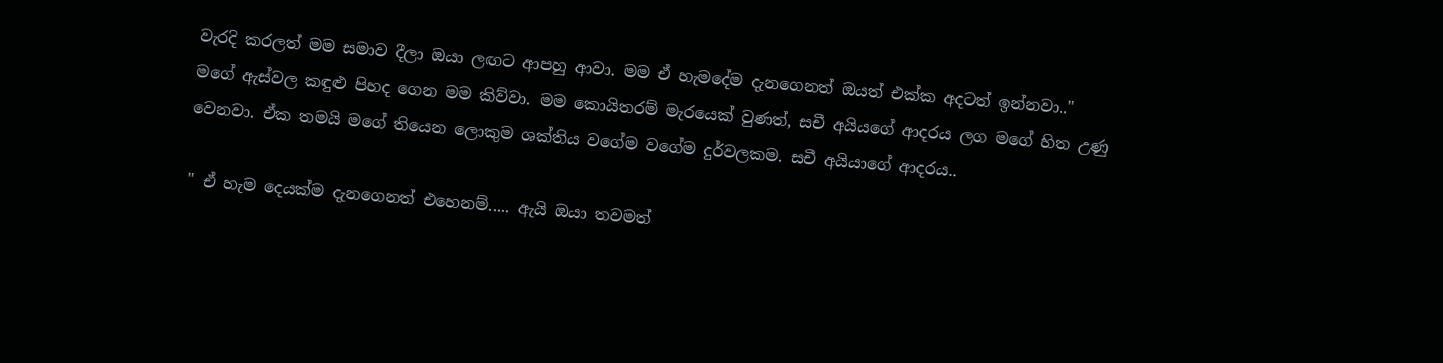වැරදි කරලත් මම සමාව දීලා ඔයා ලඟට ආපහු ආවා. මම ඒ හැමදේම දැනගෙනත් ඔයත් එක්ක අදටත් ඉන්නවා.."
මගේ ඇස්වල කඳුළු පිහද ගෙන මම කිව්වා. මම කොයිතරම් මැරයෙක් වුණත්, සචී අයියගේ ආදරය ලග මගේ හිත උණු වෙනවා. ඒක තමයි මගේ තියෙන ලොකුම ශක්තිය වගේම වගේම දුර්වලකම. සචී අයියාගේ ආදරය..

" ඒ හැම දෙයක්ම දැනගෙනත් එහෙනම්..... ඇයි ඔයා තවමත්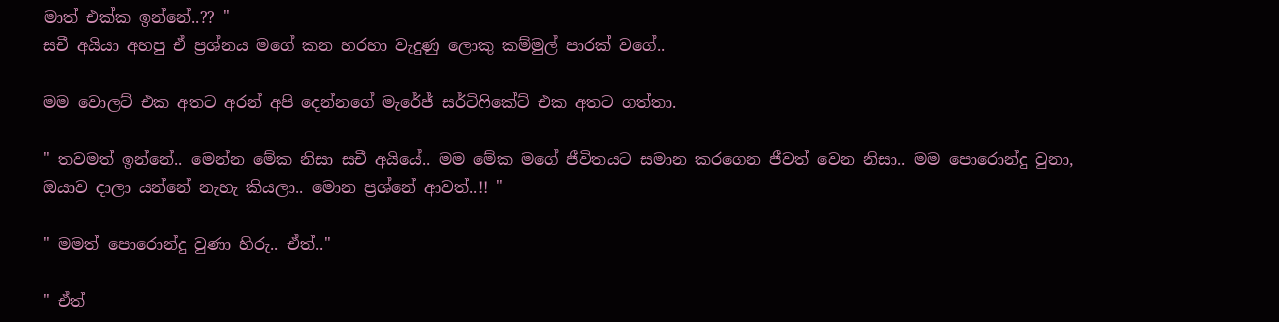මාත් එක්ක ඉන්නේ..?? "
සචී අයියා අහපු ඒ ප්‍රශ්නය මගේ කන හරහා වැදුණු ලොකු කම්මුල් පාරක් වගේ..

මම වොලට් එක අතට අරන් අපි දෙන්නගේ මැරේජ් සර්ටිෆිකේට් එක අතට ගත්තා.

" තවමත් ඉන්නේ.. මෙන්න මේක නිසා සචී අයියේ.. මම මේක මගේ ජීවිතයට සමාන කරගෙන ජීවත් වෙන නිසා.. මම පොරොන්දු වුනා, ඔයාව දාලා යන්නේ නැහැ කියලා.. මොන ප්‍රශ්නේ ආවත්..!! "

" මමත් පොරොන්දු වුණා හිරු.. ඒත්.."

" ඒත්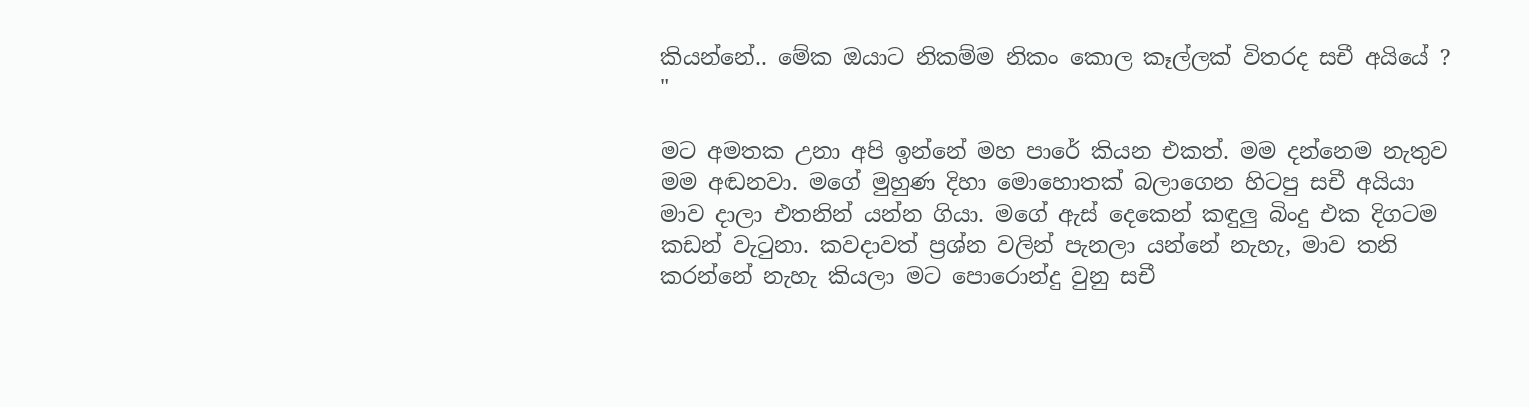කියන්නේ.. මේක ඔයාට නිකම්ම නිකං කොල කෑල්ලක් විතරද සචී අයියේ ? "

මට අමතක උනා අපි ඉන්නේ මහ පාරේ කියන එකත්. මම දන්නෙම නැතුව මම අඬනවා. මගේ මුහුණ දිහා මොහොතක් බලාගෙන හිටපු සචී අයියා මාව දාලා එතනින් යන්න ගියා. මගේ ඇස් දෙකෙන් කඳුලු බිංදු එක දිගටම කඩන් වැටුනා. කවදාවත් ප්‍රශ්න වලින් පැනලා යන්නේ නැහැ, මාව තනි කරන්නේ නැහැ කියලා මට පොරොන්දු වුනු සචී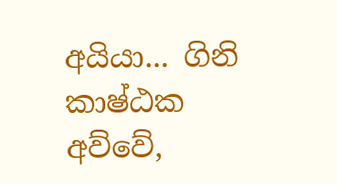අයියා... ගිනි කාෂ්ඨක අව්වේ,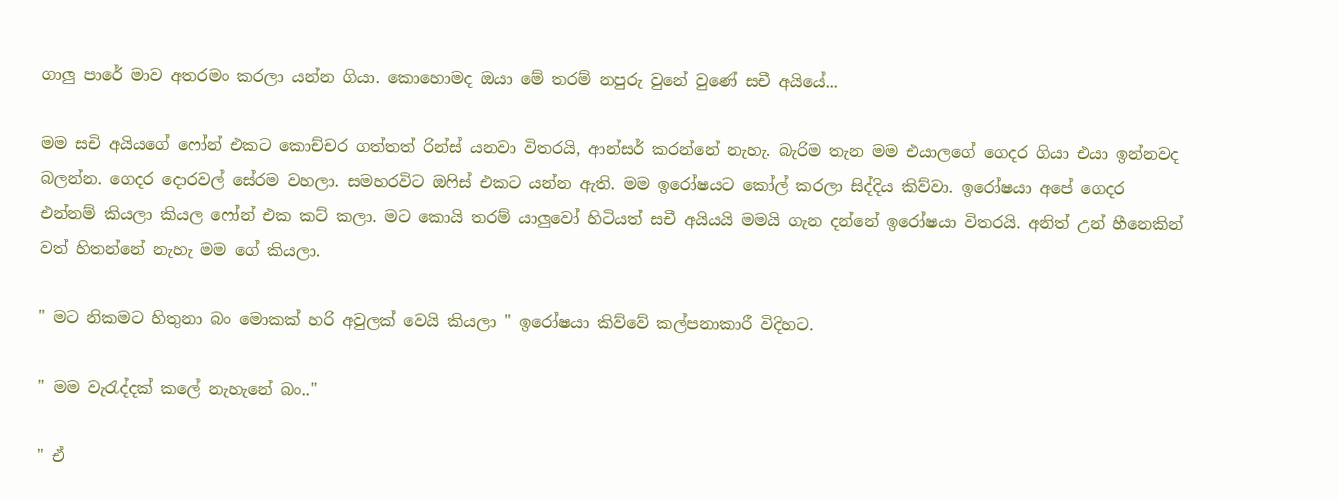ගාලු පාරේ මාව අතරමං කරලා යන්න ගියා. කොහොමද ඔයා මේ තරම් නපුරු වුනේ වුණේ සචී අයියේ...

මම සචි අයියගේ ෆෝන් එකට කොච්චර ගත්තත් රින්ස් යනවා විතරයි, ආන්සර් කරන්නේ නැහැ. බැරිම තැන මම එයාලගේ ගෙදර ගියා එයා ඉන්නවද බලන්න. ගෙදර දොරවල් සේරම වහලා. සමහරවිට ඔෆිස් එකට යන්න ඇති. මම ඉරෝෂයට කෝල් කරලා සිද්දිය කිව්වා. ඉරෝෂයා අපේ ගෙදර එන්නම් කියලා කියල ෆෝන් එක කට් කලා. මට කොයි තරම් යාලුවෝ හිටියත් සචී අයියයි මමයි ගැන දන්නේ ඉරෝෂයා විතරයි. අනිත් උන් හීනෙකින් වත් හිතන්නේ නැහැ මම ගේ කියලා.

" මට නිකමට හිතුනා බං මොකක් හරි අවුලක් වෙයි කියලා " ඉරෝෂයා කිව්වේ කල්පනාකාරී විදිහට.

" මම වැරැද්දක් කලේ නැහැනේ බං.."

" ඒ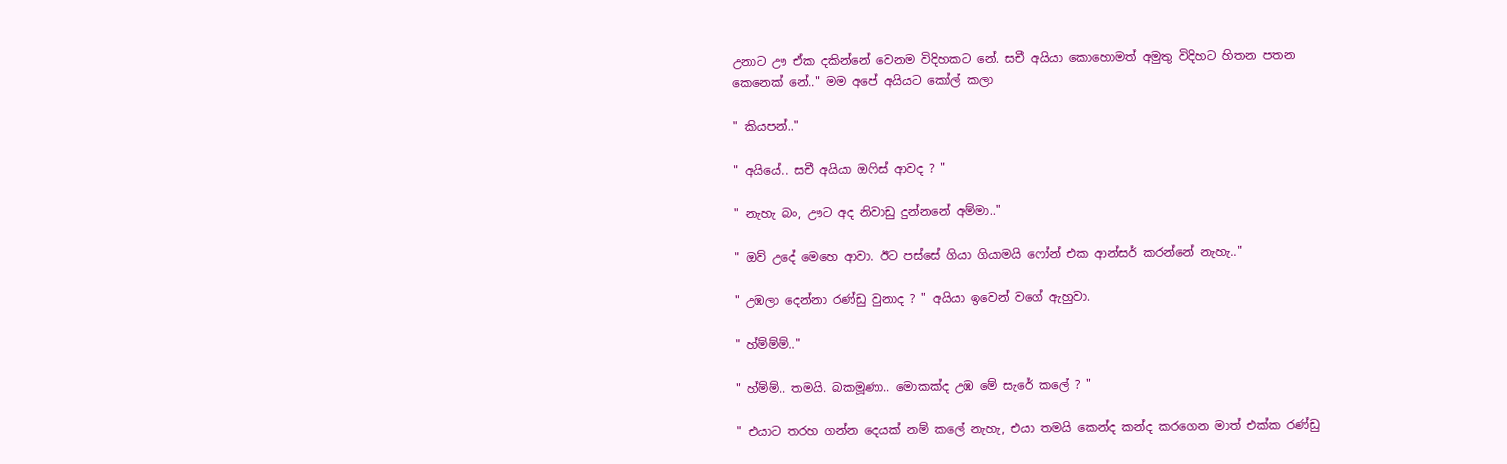උනාට ඌ ඒක දකින්නේ වෙනම විදිහකට නේ. සචී අයියා කොහොමත් අමුතු විදිහට හිතන පතන කෙනෙක් නේ.." මම අපේ අයියට කෝල් කලා

" කියපන්.."

" අයියේ.. සචී අයියා ඔෆිස් ආවද ? "

" නැහැ බං, ඌට අද නිවාඩු දුන්නනේ අම්මා.."

" ඔව් උදේ මෙහෙ ආවා. ඊට පස්සේ ගියා ගියාමයි ෆෝන් එක ආන්සර් කරන්නේ නැහැ.."

" උඹලා දෙන්නා රණ්ඩු වුනාද ? " අයියා ඉවෙන් වගේ ඇහුවා.

" හ්ම්ම්ම්.."

" හ්ම්ම්.. තමයි. බකමූණා.. මොකක්ද උඹ මේ සැරේ කලේ ? "

" එයාට තරහ ගන්න දෙයක් නම් කලේ නැහැ, එයා තමයි කෙන්ද කන්ද කරගෙන මාත් එක්ක රණ්ඩු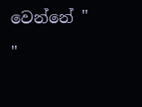වෙන්නේ "

"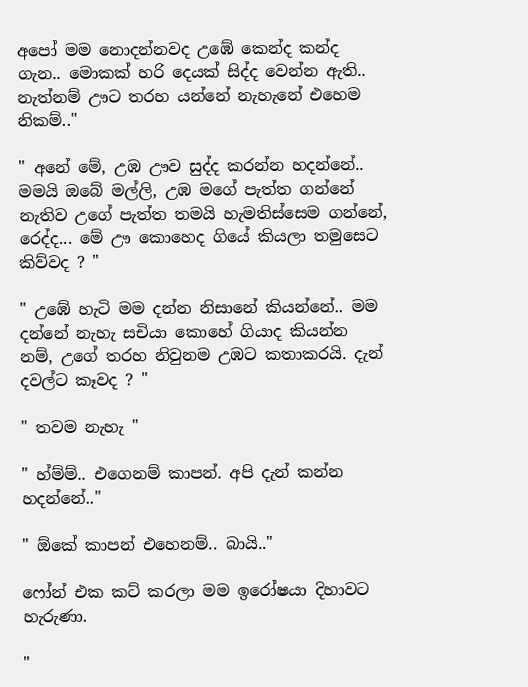අපෝ මම නොදන්නවද උඹේ කෙන්ද කන්ද ගැන.. මොකක් හරි දෙයක් සිද්ද වෙන්න ඇති.. නැත්නම් ඌට තරහ යන්නේ නැහැනේ එහෙම නිකම්.."

" අනේ මේ, උඹ ඌව සුද්ද කරන්න හදන්නේ.. මමයි ඔබේ මල්ලි, උඹ මගේ පැත්ත ගන්නේ නැතිව උගේ පැත්ත තමයි හැමතිස්සෙම ගන්නේ, රෙද්ද... මේ ඌ කොහෙද ගියේ කියලා තමුසෙට කිව්වද ? "

" උඹේ හැටි මම දන්න නිසානේ කියන්නේ.. මම දන්නේ නැහැ සචියා කොහේ ගියාද කියන්න නම්, උගේ තරහ නිවුනම උඹට කතාකරයි. දැන් දවල්ට කෑවද ? "

" තවම නැහැ "

" හ්ම්ම්.. එගෙනම් කාපන්. අපි දැන් කන්න හදන්නේ.."

" ඕකේ කාපන් එහෙනම්.. බායි.."

ෆෝන් එක කට් කරලා මම ඉරෝෂයා දිහාවට හැරුණා.

"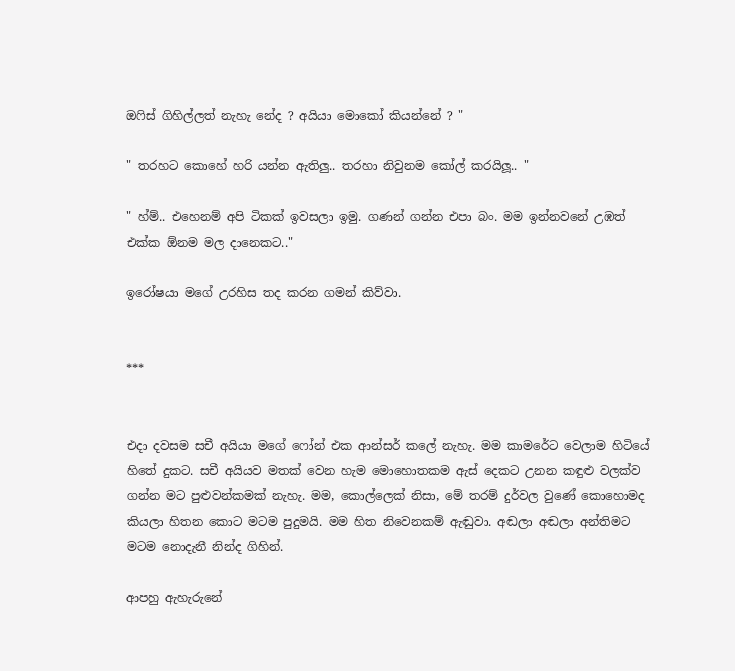ඔෆිස් ගිහිල්ලත් නැහැ නේද ? අයියා මොකෝ කියන්නේ ? "

" තරහට කොහේ හරි යන්න ඇතිලු.. තරහා නිවුනම කෝල් කරයිලූ.. "

" හ්ම්.. එහෙනම් අපි ටිකක් ඉවසලා ඉමු. ගණන් ගන්න එපා බං. මම ඉන්නවනේ උඹත් එක්ක ඕනම මල දානෙකට.."

ඉරෝෂයා මගේ උරහිස තද කරන ගමන් කිව්වා.


***


එදා දවසම සචී අයියා මගේ ෆෝන් එක ආන්සර් කලේ නැහැ. මම කාමරේට වෙලාම හිටියේ හිතේ දුකට. සචී අයියව මතක් වෙන හැම මොහොතකම ඇස් දෙකට උනන කඳුළු වලක්ව ගන්න මට පුළුවන්කමක් නැහැ. මම, කොල්ලෙක් නිසා, මේ තරම් දුර්වල වුණේ කොහොමද කියලා හිතන කොට මටම පුදුමයි. මම හිත නිවෙනකම් ඇඬුවා. අඬලා අඬලා අන්තිමට මටම නොදැනී නින්ද ගිහින්.

ආපහු ඇහැරුනේ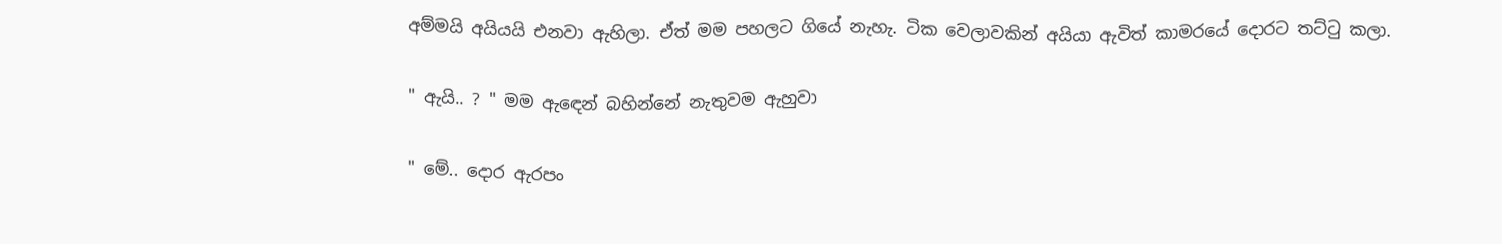අම්මයි අයියයි එනවා ඇහිලා. ඒත් මම පහලට ගියේ නැහැ. ටික වෙලාවකින් අයියා ඇවිත් කාමරයේ දොරට තට්ටු කලා.

" ඇයි.. ? " මම ඇඳෙන් බහින්නේ නැතුවම ඇහුවා

" මේ.. දොර ඇරපං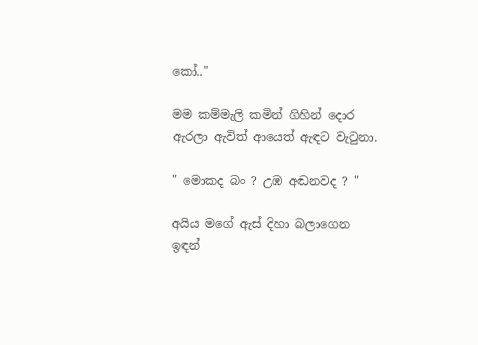කෝ.."

මම කම්මැලි කමින් ගිහින් දොර ඇරලා ඇවිත් ආයෙත් ඇඳට වැටුනා.

" මොකද බං ? උඹ අඬනවද ? "

අයිය මගේ ඇස් දිහා බලාගෙන ඉඳන්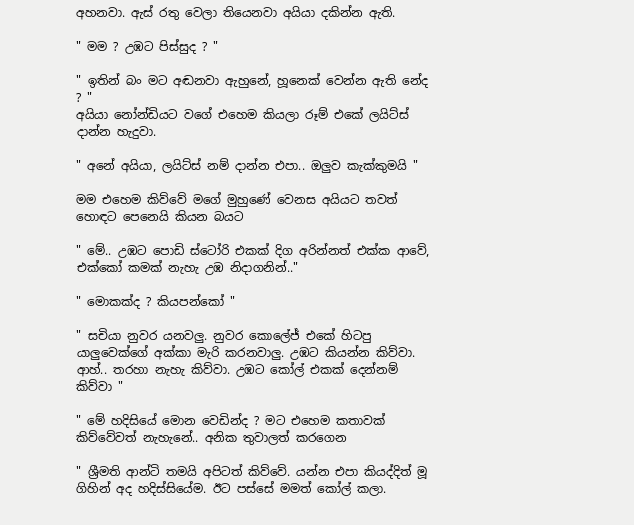අහනවා. ඇස් රතු වෙලා තියෙනවා අයියා දකින්න ඇති.

" මම ? උඹට පිස්සුද ? "

" ඉතින් බං මට අඬනවා ඇහුනේ, හූනෙක් වෙන්න ඇති නේද ? "
අයියා නෝන්ඩියට වගේ එහෙම කියලා රූම් එකේ ලයිට්ස් දාන්න හැදුවා.

" අනේ අයියා, ලයිට්ස් නම් දාන්න එපා.. ඔලුව කැක්කුමයි "

මම එහෙම කිව්වේ මගේ මුහුණේ වෙනස අයියට තවත් හොඳට පෙනෙයි කියන බයට

" මේ.. උඹට පොඩි ස්ටෝරි එකක් දිග අරින්නත් එක්ක ආවේ, එක්කෝ කමක් නැහැ උඹ නිදාගනින්.."

" මොකක්ද ? කියපන්කෝ "

" සචියා නුවර යනවලු. නුවර කොලේජ් එකේ හිටපු යාලුවෙක්ගේ අක්කා මැරි කරනවාලු. උඹට කියන්න කිව්වා. ආහ්.. තරහා නැහැ කිව්වා. උඹට කෝල් එකක් දෙන්නම් කිව්වා "

" මේ හදිසියේ මොන වෙඩින්ද ? මට එහෙම කතාවක් කිව්වේවත් නැහැනේ.. අනික තුවාලත් කරගෙන

" ශ්‍රීමති ආන්ටි තමයි අපිටත් කිව්වේ. යන්න එපා කියද්දිත් මූ ගිහින් අද හදිස්සියේම. ඊට පස්සේ මමත් කෝල් කලා.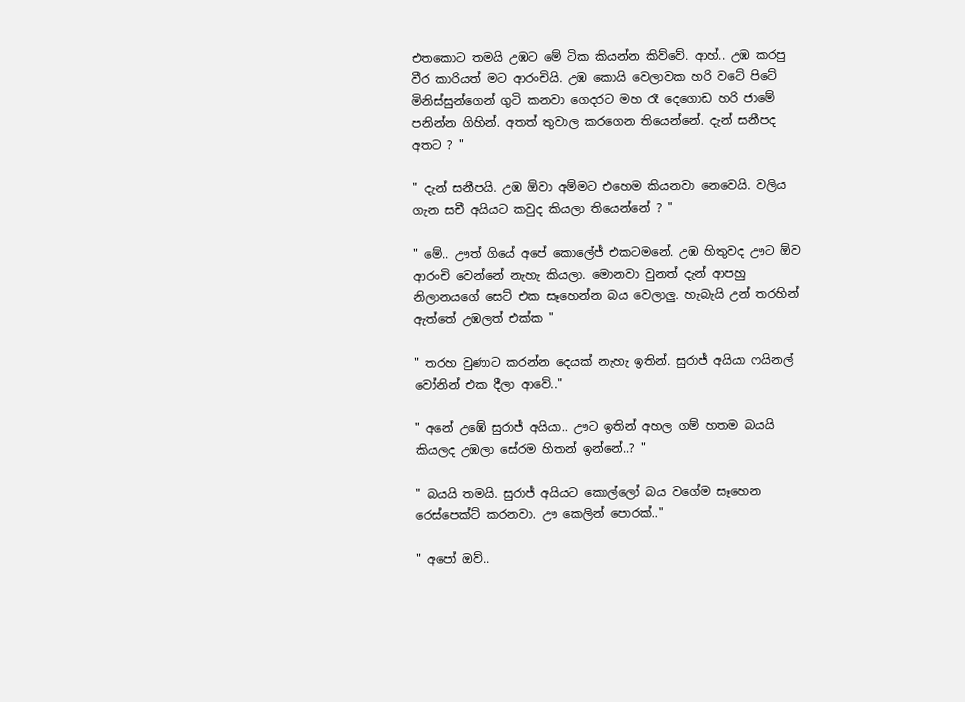එතකොට තමයි උඹට මේ ටික කියන්න කිව්වේ. ආහ්.. උඹ කරපු වීර කාරියත් මට ආරංචි‍යි. උඹ කොයි වෙලාවක හරි වටේ පිටේ මිනිස්සුන්ගෙන් ගුටි කනවා ගෙදරට මහ රෑ දෙගොඩ හරි ජාමේ පනින්න ගිහින්. අතත් තුවාල කරගෙන තියෙන්නේ. දැන් සනීපද අතට ? "

" දැන් සනීපයි. උඹ ඕවා අම්මට එහෙම කියනවා නෙවෙයි. වලිය ගැන සචී අයියට කවුද කියලා තියෙන්නේ ? "

" මේ.. ඌත් ගියේ අපේ කොලේජ් එකටමනේ. උඹ හිතුවද ඌට ඕව ආරංචි වෙන්නේ නැහැ කියලා. මොනවා වුනත් දැන් ආපහු නිලානයගේ සෙට් එක සෑහෙන්න බය වෙලාලු. හැබැයි උන් තරහින් ඇත්තේ උඹලත් එක්ක "

" තරහ වුණාට කරන්න දෙයක් නැහැ ඉතින්. සුරාජ් අයියා ෆයිනල් වෝනින් එක දීලා ආවේ.."

" අනේ උඹේ සුරාජ් අයියා.. ඌට ඉතින් අහල ගම් හතම බයයි කියලද උඹලා සේරම හිතන් ඉන්නේ..? "

" බයයි තමයි. සුරාජ් අයියට කොල්ලෝ බය වගේම සෑහෙන රෙස්පෙක්ට් කරනවා. ඌ කෙලින් පොරක්.."

" අපෝ ඔව්..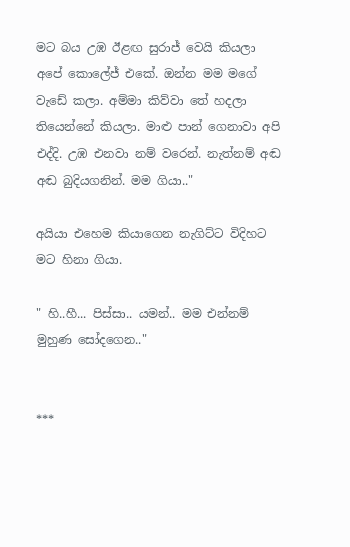මට බය උඹ ඊළඟ සුරාජ් වෙයි කියලා අපේ කොලේජ් එකේ. ඔන්න මම මගේ වැඩේ කලා. අම්මා කිව්වා තේ හදලා තියෙන්නේ කියලා. මාළු පාන් ගෙනාවා අපි එද්දි. උඹ එනවා නම් වරෙන්. නැත්නම් අඬ අඬ බුදියගනින්. මම ගියා.."

අයියා එහෙම කියාගෙන නැගිට්ට විදිහට මට හිනා ගියා.

" හි..හී... පිස්සා.. යමන්.. මම එන්නම් මුහුණ සෝදගෙන.."


***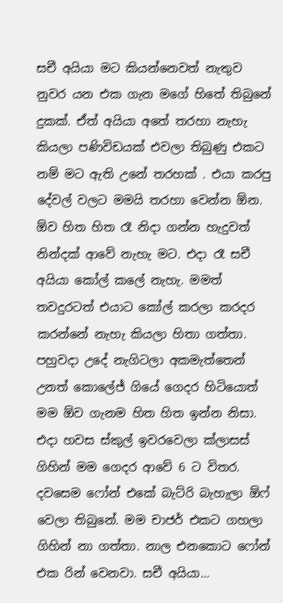සචී අයියා මට කියන්නෙවත් නැතුව නුවර යන එක ගැන මගේ හිතේ තිබුනේ දුකක්. ඒත් අයියා අතේ තරහා නැහැ කියලා පණිවිඩයක් එවලා තිබුණු එකට නම් මට ඇති උනේ තරහක් . එයා කරපු දේවල් වලට මමයි තරහා වෙන්න ඕන. ඕව හිත හිත රෑ නිදා ගන්න හැදුවත් නින්දක් ආවේ නැහැ මට. එදා රෑ සචී අයියා කෝල් කලේ නැහැ. මමත් තවදුරටත් එයාට කෝල් කරලා කරදර කරන්නේ නැහැ කියලා හිතා ගත්තා.
පහුවදා උදේ නැගිටලා අකමැත්තෙන් උනත් කොලේජ් ගියේ ගෙදර හිටියොත් මම ඕව ගැනම හිත හිත ඉන්න නිසා. එදා හවස ස්කුල් ඉවරවෙලා ක්ලාසස් ගිහින් මම ගෙදර ආවේ 6 ට විතර. දවසෙම ෆෝන් එකේ බැට්රි බැහැලා ඕෆ් වෙලා තිබුනේ. මම චාජර් එකට ගහලා ගිහින් නා ගත්තා. නාල එනකොට ෆෝන් එක රින් වෙනවා. සචී අයියා...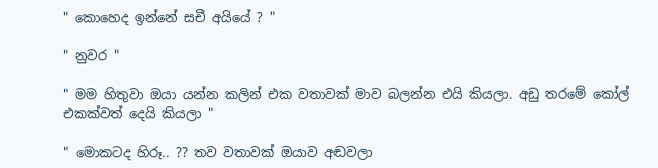" කොහෙද ඉන්නේ සචී අයියේ ? "

" නුවර "

" මම හිතුවා ඔයා යන්න කලින් එක වතාවක් මාව බලන්න එයි කියලා. අඩු තරමේ කෝල් එකක්වත් දෙයි කියලා "

" මොකටද හිරූ.. ?? තව වතාවක් ඔයාව අඬවලා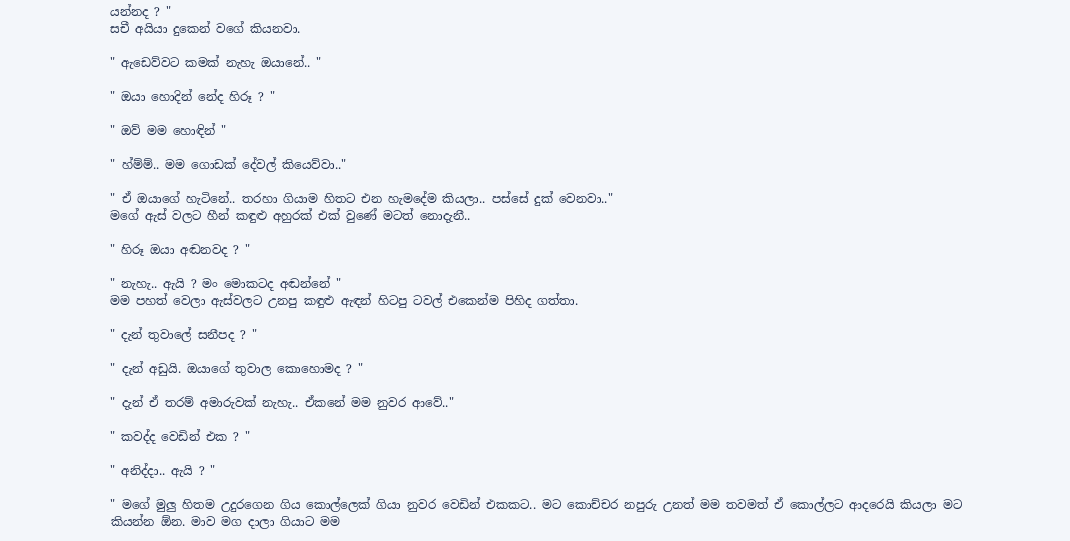යන්නද ? "
සචී අයියා දුකෙන් වගේ කියනවා.

" ඇඩෙව්වට කමක් නැහැ ඔයානේ.. "

" ඔයා හොදින් නේද හිරූ ? "

" ඔව් මම හොඳින් "

" හ්ම්ම්.. මම ගොඩක් දේවල් කියෙව්වා.."

" ඒ ඔයාගේ හැටිනේ.. තරහා ගියාම හිතට එන හැමදේම කියලා.. පස්සේ දුක් වෙනවා.."
මගේ ඇස් වලට හීන් කඳුළු අහුරක් එක් වුණේ මටත් නොදැනී..

" හිරූ ඔයා අඬනවද ? "

" නැහැ.. ඇයි ? මං මොකටද අඬන්නේ "
මම පහත් වෙලා ඇස්වලට උනපු කඳුළු ඇඳන් හිටපු ටවල් එකෙන්ම පිහිද ගත්තා.

" දැන් තුවාලේ සනීපද ? "

" දැන් අඩුයි. ඔයාගේ තුවාල කොහොමද ? "

" දැන් ඒ තරම් අමාරුවක් නැහැ.. ඒකනේ මම නුවර ආවේ.."

" කවද්ද වෙඩින් එක ? "

" අනිද්දා.. ඇයි ? "

" මගේ මුලු හිතම උදුරගෙන ගිය කොල්ලෙක් ගියා නුවර වෙඩින් එකකට.. මට කොච්චර නපුරු උනත් මම තවමත් ඒ කොල්ලට ආදරෙයි කියලා මට කියන්න ඕන. මාව මග දාලා ගියාට මම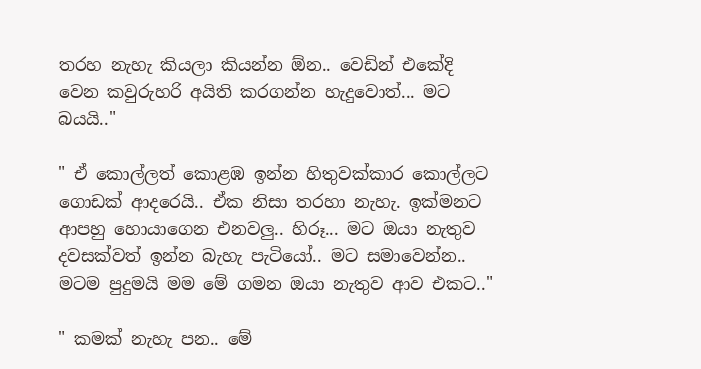තරහ නැහැ කියලා කියන්න ඕන.. වෙඩින් එකේදි වෙන කවුරුහරි අයිති කරගන්න හැදුවොත්... මට බයයි.."

" ඒ කොල්ලත් කොළඹ ඉන්න හිතුවක්කාර කොල්ලට ගොඩක් ආදරෙයි.. ඒක නිසා තරහා නැහැ. ඉක්මනට ආපහු හොයාගෙන එනවලු.. හිරූ... මට ඔයා නැතුව දවසක්වත් ඉන්න බැහැ පැටියෝ.. මට සමාවෙන්න.. මටම පුදුමයි මම මේ ගමන ඔයා නැතුව ආව එකට.."

" කමක් නැහැ පන.. මේ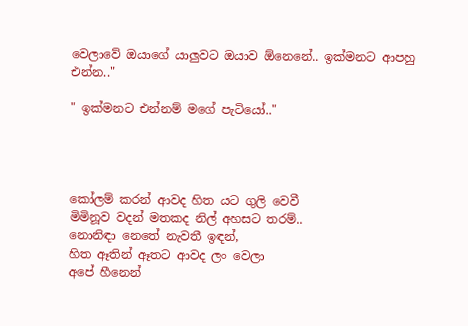වෙලාවේ ඔයාගේ යාලුවට ඔයාව ඕනෙනේ.. ඉක්මනට ආපහු එන්න.."

" ඉක්මනට එන්නම් මගේ පැටියෝ.."




කෝලම් කරන් ආවද හිත යට ගුලි වෙවී
මිමිනූව වදන් මතකද නිල් අහසට තරම්..
නොනිඳා නෙතේ නැවතී ඉඳන්,
හිත ඈතින් ඈතට ආවද ලං වෙලා
අපේ හීනෙන්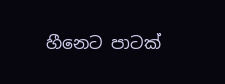හීනෙට පාටක්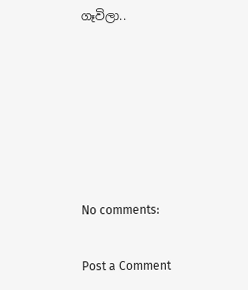ගෑවිලා..






No comments:

Post a Comment